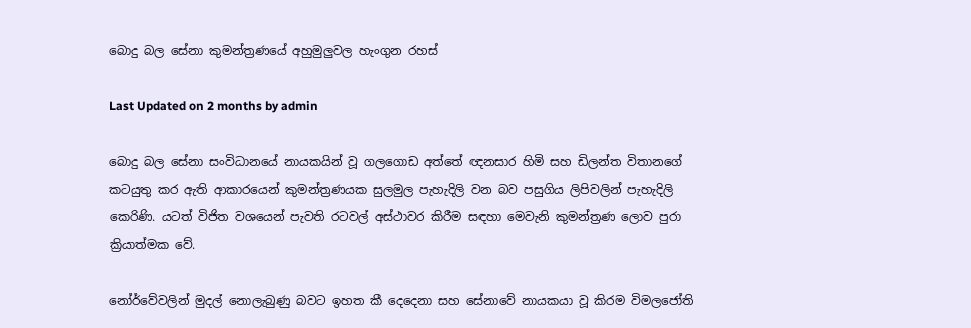බොදු බල සේනා කුමන්ත්‍රණයේ අහුමුලුවල හැංගුන රහස්

Last Updated on 2 months by admin

බොදු බල සේනා සංවිධානයේ නායකයින් වූ ගලගොඩ අත්තේ ඥනසාර හිමි සහ ඩිලන්ත විතානගේ කටයුතු කර ඇති ආකාරයෙන් කුමන්ත්‍රණයක සුලමුල පැහැදිලි වන බව පසුගිය ලිපිවලින් පැහැදිලි කෙරිණි. යටත් විජිත වශයෙන් පැවති රටවල් අස්ථාවර කිරීම සඳහා මෙවැනි කුමන්ත්‍රණ ලොව පුරා ක්‍රියාත්මක වේ.

නෝර්වේවලින් මුදල් නොලැබුණු බවට ඉහත කී දෙදෙනා සහ සේනාවේ නායකයා වූ කිරම විමලජෝති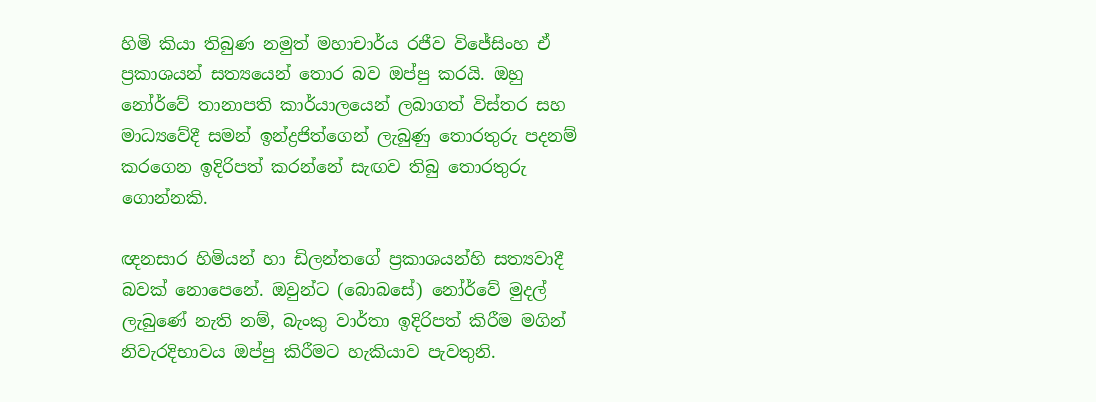හිමි කියා තිබුණ නමුත් මහාචාර්ය රජීව විජේසිංහ ඒ ප්‍රකාශයන් සත්‍යයෙන් තොර බව ඔප්පු කරයි. ඔහු නෝර්වේ තානාපති කාර්යාලයෙන් ලබාගත් විස්තර සහ මාධ්‍යවේදී සමන් ඉන්ද්‍රජිත්ගෙන් ලැබුණු තොරතුරු පදනම් කරගෙන ඉදිරිපත් කරන්නේ සැඟව තිබු තොරතුරු ගොන්නකි.

ඥනසාර හිමියන් හා ඩිලන්තගේ ප්‍රකාශයන්හි සත්‍යවාදී බවක් නොපෙනේ. ඔවුන්ට (බොබසේ) නෝර්වේ මුදල් ලැබුණේ නැති නම්, බැංකු වාර්තා ඉදිරිපත් කිරීම මගින් නිවැරදිභාවය ඔප්පු කිරීමට හැකියාව පැවතුනි.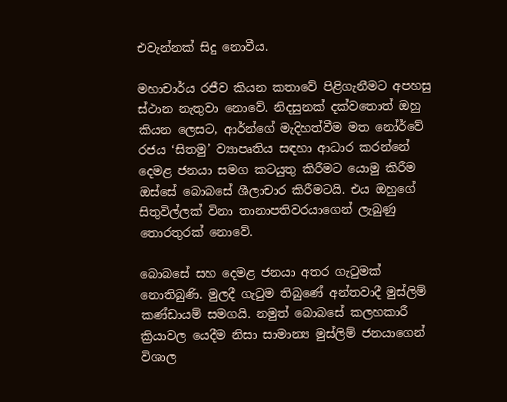එවැන්නක් සිදු නොවීය.

මහාචාර්ය රජීව කියන කතාවේ පිළිගැනීමට අපහසු ස්ථාන නැතුවා නොවේ. නිදසුනක් දක්වතොත් ඔහු කියන ලෙසට, ආර්න්ගේ මැදිහත්වීම මත නෝර්වේ රජය ‘සිතමු’ ව්‍යාපෘතිය සඳහා ආධාර කරන්නේ දෙමළ ජනයා සමග කටයුතු කිරීමට යොමු කිරීම ඔස්සේ බොබසේ ශීලාචාර කිරීමටයි. එය ඔහුගේ සිතුවිල්ලක් විනා තානාපතිවරයාගෙන් ලැබුණු තොරතුරක් නොවේ.

බොබසේ සහ දෙමළ ජනයා අතර ගැටුමක් නොතිබුණි. මුලදී ගැටුම තිබුණේ අන්තවාදී මුස්ලිම් කණ්ඩායම් සමගයි. නමුත් බොබසේ කලහකාරී ක්‍රියාවල යෙදීම නිසා සාමාන්‍ය මුස්ලිම් ජනයාගෙන් විශාල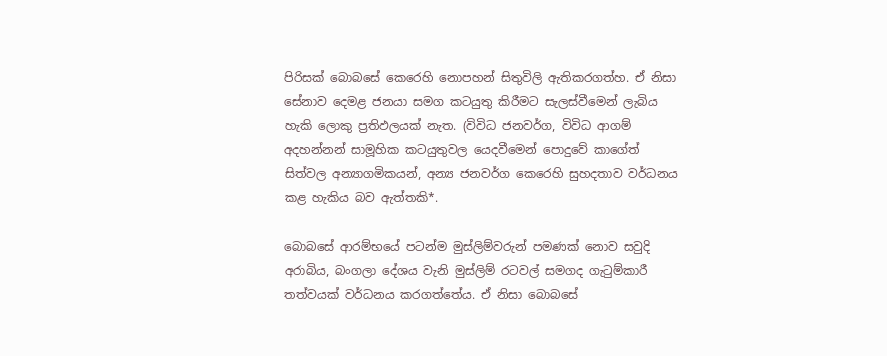පිරිසක් බොබසේ කෙරෙහි නොපහන් සිතුවිලි ඇතිකරගත්හ. ඒ නිසා සේනාව දෙමළ ජනයා සමග කටයුතු කිරීමට සැලස්වීමෙන් ලැබිය හැකි ලොකු ප්‍රතිඵලයක් නැත. (විවිධ ජනවර්ග, විවිධ ආගම් අදහන්නන් සාමූහික කටයුතුවල යෙදවීමෙන් පොදුවේ කාගේත් සිත්වල අන්‍යාගමිකයන්, අන්‍ය ජනවර්ග කෙරෙහි සුහදතාව වර්ධනය කළ හැකිය බව ඇත්තකි*.

බොබසේ ආරම්භයේ පටන්ම මුස්ලිම්වරුන් පමණක් නොව සවුදි අරාබිය, බංගලා දේශය වැනි මුස්ලිම් රටවල් සමගද ගැටුම්කාරී තත්වයක් වර්ධනය කරගත්තේය. ඒ නිසා බොබසේ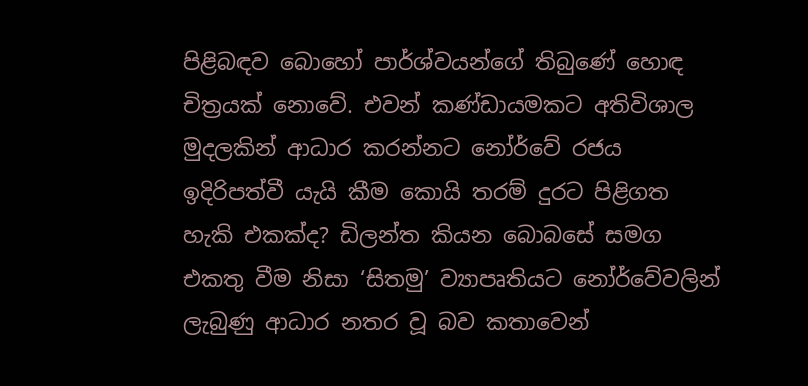පිළිබඳව බොහෝ පාර්ශ්වයන්ගේ තිබුණේ හොඳ චිත්‍රයක් නොවේ. එවන් කණ්ඩායමකට අතිවිශාල මුදලකින් ආධාර කරන්නට නෝර්වේ රජය ඉදිරිපත්වී යැයි කීම කොයි තරම් දුරට පිළිගත හැකි එකක්ද? ඩිලන්ත කියන බොබසේ සමග එකතු වීම නිසා ‘සිතමු’ ව්‍යාපෘතියට නෝර්වේවලින් ලැබුණු ආධාර නතර වූ බව කතාවෙන්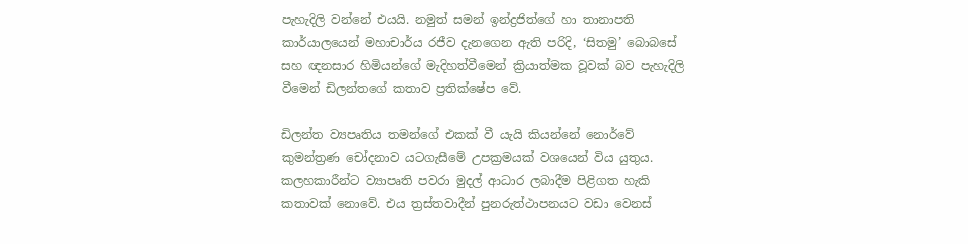පැහැදිලි වන්නේ එයයි. නමුත් සමන් ඉන්ද්‍රජිත්ගේ හා තානාපති කාර්යාලයෙන් මහාචාර්ය රජීව දැනගෙන ඇති පරිදි, ‘සිතමු’ බොබසේ සහ ඥනසාර හිමියන්ගේ මැදිහත්වීමෙන් ක්‍රියාත්මක වූවක් බව පැහැදිලි වීමෙන් ඩිලන්තගේ කතාව ප්‍රතික්ෂේප වේ.

ඩිලන්ත ව්‍යපෘතිය තමන්ගේ එකක් වී යැයි කියන්නේ නොර්වේ කුමන්ත්‍රණ චෝදනාව යටගැසීමේ උපක්‍රමයක් වශයෙන් විය යුතුය. කලහකාරීන්ට ව්‍යාපෘති පවරා මුදල් ආධාර ලබාදීම පිළිගත හැකි කතාවක් නොවේ. එය ත්‍රස්තවාදීන් පුනරුත්ථාපනයට වඩා වෙනස්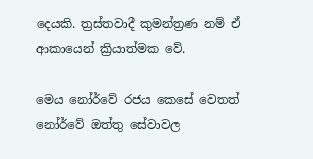දෙයකි. ත්‍රස්තවාදී කුමන්ත්‍රණ නම් ඒ ආකායෙන් ක්‍රියාත්මක වේ.

මෙය නෝර්වේ රජය කෙසේ වෙතත් නෝර්වේ ඔත්තු සේවාවල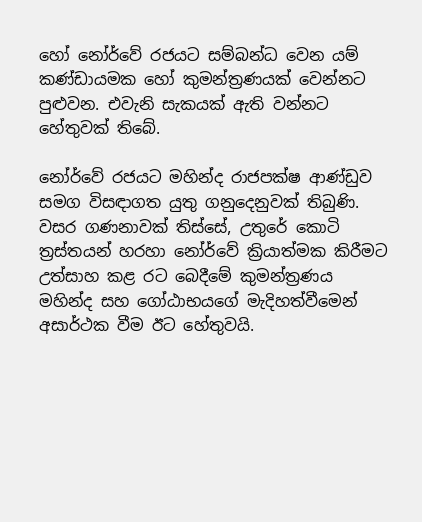හෝ නෝර්වේ රජයට සම්බන්ධ වෙන යම් කණ්ඩායමක හෝ කුමන්ත්‍රණයක් වෙන්නට පුළුවන. එවැනි සැකයක් ඇති වන්නට හේතුවක් තිබේ.

නෝර්වේ රජයට මහින්ද රාජපක්ෂ ආණ්ඩුව සමග විසඳාගත යුතු ගනුදෙනුවක් තිබුණි. වසර ගණනාවක් තිස්සේ, උතුරේ කොටි ත්‍රස්තයන් හරහා නෝර්වේ ක්‍රියාත්මක කිරීමට උත්සාහ කළ රට බෙදීමේ කුමන්ත්‍රණය මහින්ද සහ ගෝඨාභයගේ මැදිහත්වීමෙන් අසාර්ථක වීම ඊට හේතුවයි.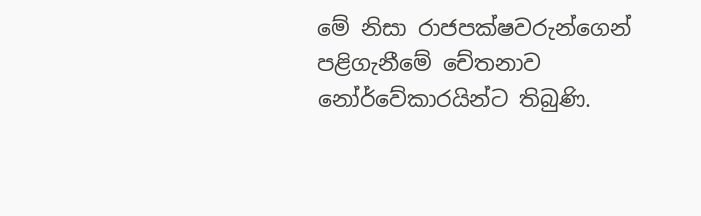මේ නිසා රාජපක්ෂවරුන්ගෙන් පළිගැනීමේ චේතනාව නෝර්වේකාරයින්ට තිබුණි.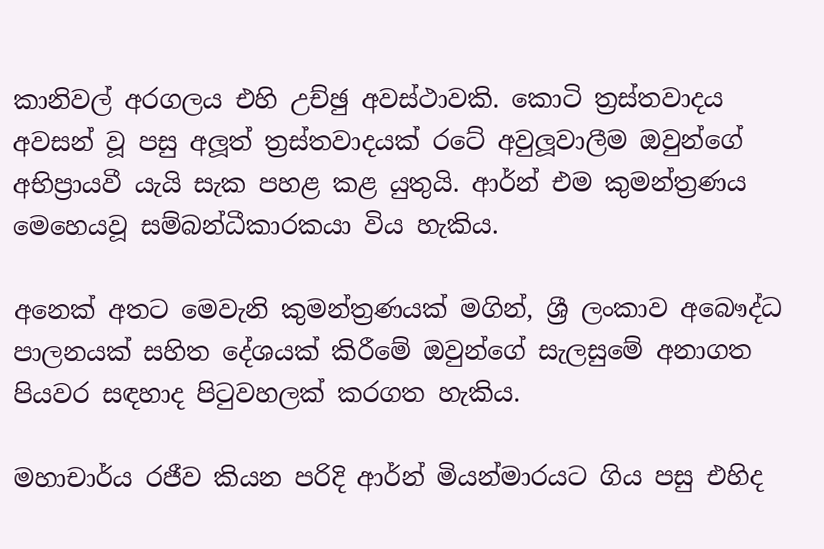කානිවල් අරගලය එහි උච්ඡු අවස්ථාවකි. කොටි ත්‍රස්තවාදය අවසන් වූ පසු අලූත් ත්‍රස්තවාදයක් රටේ අවුලූවාලීම ඔවුන්ගේ අභිප්‍රායවී යැයි සැක පහළ කළ යුතුයි. ආර්න් එම කුමන්ත්‍රණය මෙහෙයවූ සම්බන්ධීකාරකයා විය හැකිය.

අනෙක් අතට මෙවැනි කුමන්ත්‍රණයක් මගින්, ශ්‍රී ලංකාව අබෞද්ධ පාලනයක් සහිත දේශයක් කිරීමේ ඔවුන්ගේ සැලසුමේ අනාගත පියවර සඳහාද පිටුවහලක් කරගත හැකිය.

මහාචාර්ය රජීව කියන පරිදි ආර්න් මියන්මාරයට ගිය පසු එහිද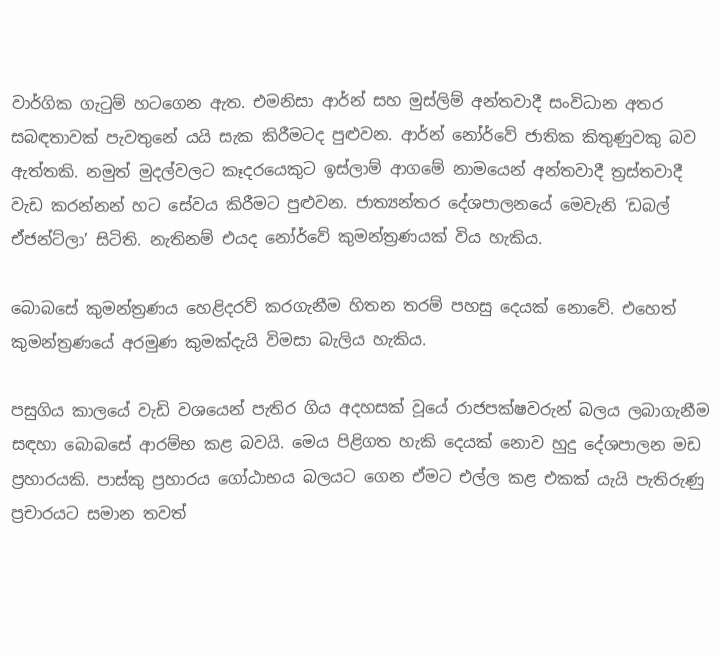වාර්ගික ගැටුම් හටගෙන ඇත. එමනිසා ආර්න් සහ මුස්ලිම් අන්තවාදී සංවිධාන අතර සබඳතාවක් පැවතුනේ යයි සැක කිරීමටද පුළුවන. ආර්න් නෝර්වේ ජාතික කිතුණුවකු බව ඇත්තකි. නමුත් මුදල්වලට කෑදරයෙකුට ඉස්ලාම් ආගමේ නාමයෙන් අන්තවාදී ත්‍රස්තවාදී වැඩ කරන්නන් හට සේවය කිරීමට පුළුවන. ජාත්‍යන්තර දේශපාලනයේ මෙවැනි ‘ඩබල් ඒජන්ට්ලා’ සිටිති. නැතිනම් එයද නෝර්වේ කුමන්ත්‍රණයක් විය හැකිය.

බොබසේ කුමන්ත්‍රණය හෙළිදරව් කරගැනීම හිතන තරම් පහසු දෙයක් නොවේ. එහෙත් කුමන්ත්‍රණයේ අරමුණ කුමක්දැයි විමසා බැලිය හැකිය.

පසුගිය කාලයේ වැඩි වශයෙන් පැතිර ගිය අදහසක් වූයේ රාජපක්ෂවරුන් බලය ලබාගැනීම සඳහා බොබසේ ආරම්භ කළ බවයි. මෙය පිළිගත හැකි දෙයක් නොව හුදු දේශපාලන මඩ ප්‍රහාරයකි. පාස්කු ප්‍රහාරය ගෝඨාභය බලයට ගෙන ඒමට එල්ල කළ එකක් යැයි පැතිරුණු ප්‍රචාරයට සමාන තවත්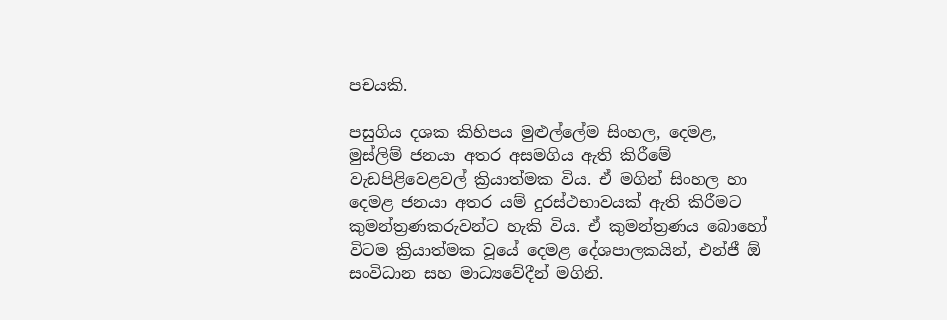පචයකි.

පසුගිය දශක කිහිපය මුළුල්ලේම සිංහල, දෙමළ, මුස්ලිම් ජනයා අතර අසමගිය ඇති කිරීමේ වැඩපිළිවෙළවල් ක්‍රියාත්මක විය. ඒ මගින් සිංහල හා දෙමළ ජනයා අතර යම් දුරස්ථභාවයක් ඇති කිරීමට කුමන්ත්‍රණකරුවන්ට හැකි විය. ඒ කුමන්ත්‍රණය බොහෝ විටම ක්‍රියාත්මක වූයේ දෙමළ දේශපාලකයින්, එන්ජී ඕ සංවිධාන සහ මාධ්‍යවේදීන් මගිනි.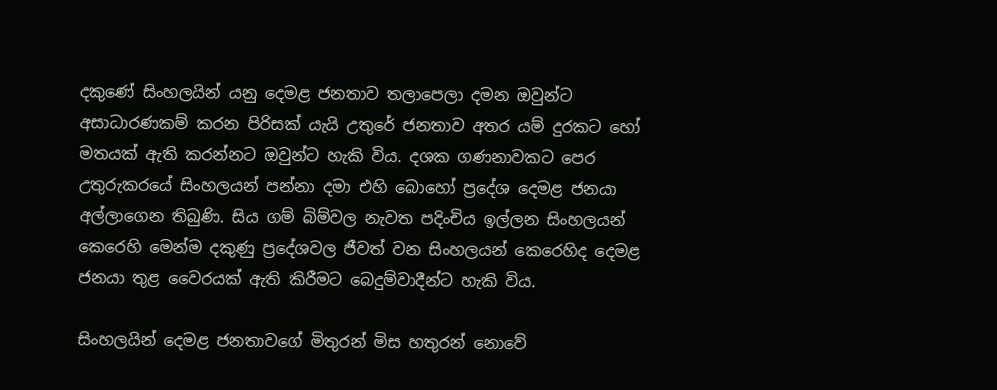දකුණේ සිංහලයින් යනු දෙමළ ජනතාව තලාපෙලා දමන ඔවුන්ට අසාධාරණකම් කරන පිරිසක් යැයි උතුරේ ජනතාව අතර යම් දුරකට හෝ මතයක් ඇති කරන්නට ඔවුන්ට හැකි විය. දශක ගණනාවකට පෙර උතුරුකරයේ සිංහලයන් පන්නා දමා එහි බොහෝ ප්‍රදේශ දෙමළ ජනයා අල්ලාගෙන තිබුණි. සිය ගම් බිම්වල නැවත පදිංචිය ඉල්ලන සිංහලයන් කෙරෙහි මෙන්ම දකුණු ප්‍රදේශවල ජීවත් වන සිංහලයන් කෙරෙහිද දෙමළ ජනයා තුළ වෛරයක් ඇති කිරීමට බෙදුම්වාදීන්ට හැකි විය.

සිංහලයින් දෙමළ ජනතාවගේ මිතුරන් මිස හතුරන් නොවේ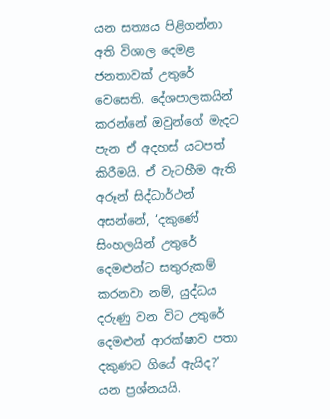යන සත්‍යය පිළිගන්නා අති විශාල දෙමළ ජනතාවක් උතුරේ වෙසෙති. දේශපාලකයින් කරන්නේ ඔවුන්ගේ මැදට පැන ඒ අදහස් යටපත් කිරීමයි. ඒ වැටහීම ඇති අරූන් සිද්ධාර්ථන් අසන්නේ, ‘දකුණේ සිංහලයින් උතුරේ දෙමළුන්ට සතුරුකම් කරනවා නම්, යුද්ධය දරුණු වන විට උතුරේ දෙමළුන් ආරක්ෂාව පතා දකුණට ගියේ ඇයිද?’ යන ප්‍රශ්නයයි.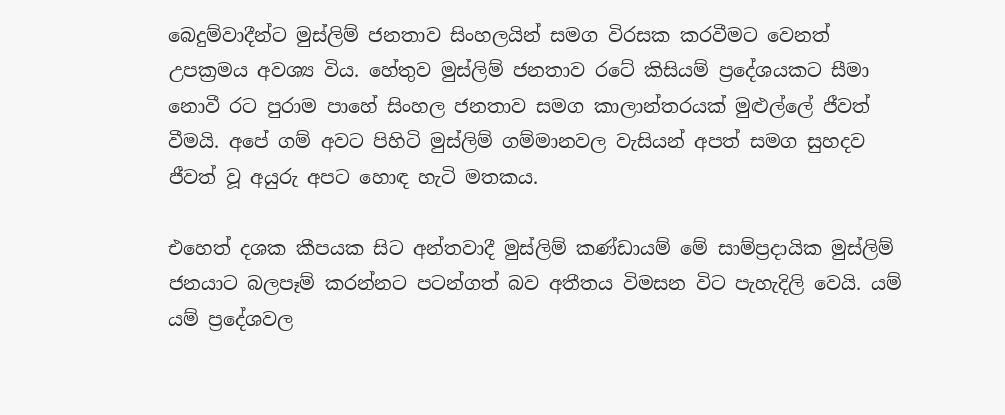බෙදුම්වාදීන්ට මුස්ලිම් ජනතාව සිංහලයින් සමග විරසක කරවීමට වෙනත් උපක්‍රමය අවශ්‍ය විය. හේතුව මුස්ලිම් ජනතාව රටේ කිසියම් ප්‍රදේශයකට සීමා නොවී රට පුරාම පාහේ සිංහල ජනතාව සමග කාලාන්තරයක් මුළුල්ලේ ජීවත් වීමයි. අපේ ගම් අවට පිහිටි මුස්ලිම් ගම්මානවල වැසියන් අපත් සමග සුහදව ජීවත් වූ අයුරු අපට හොඳ හැටි මතකය.

එහෙත් දශක කීපයක සිට අන්තවාදී මුස්ලිම් කණ්ඩායම් මේ සාම්ප්‍රදායික මුස්ලිම් ජනයාට බලපෑම් කරන්නට පටන්ගත් බව අතීතය විමසන විට පැහැදිලි වෙයි. යම් යම් ප්‍රදේශවල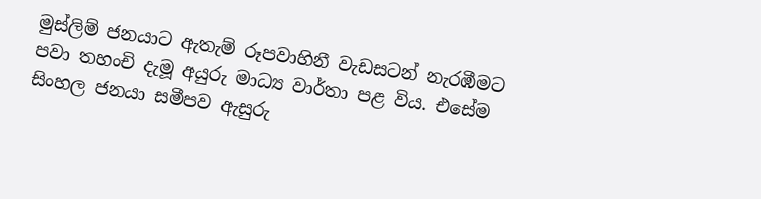මුස්ලිම් ජනයාට ඇතැම් රූපවාහිනී වැඩසටන් නැරඹීමට පවා තහංචි දැමූ අයුරු මාධ්‍ය වාර්තා පළ විය. එසේම සිංහල ජනයා සමීපව ඇසුරු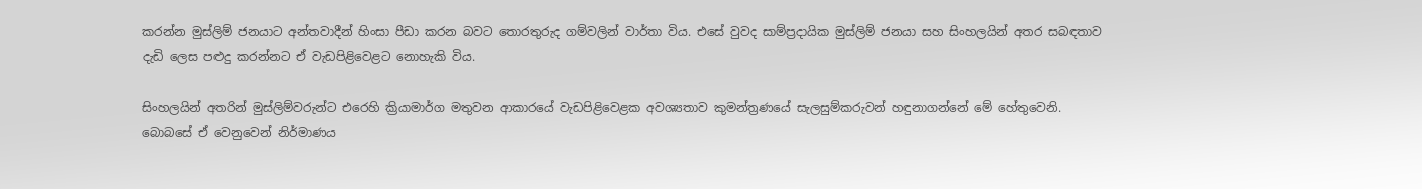කරන්න මුස්ලිම් ජනයාට අන්තවාදීන් හිංසා පීඩා කරන බවට තොරතුරුද ගම්වලින් වාර්තා විය. එසේ වුවද සාම්ප්‍රදායික මුස්ලිම් ජනයා සහ සිංහලයින් අතර සබඳතාව දැඩි ලෙස පළුදු කරන්නට ඒ වැඩපිළිවෙළට නොහැකි විය.

සිංහලයින් අතරින් මුස්ලිම්වරුන්ට එරෙහි ක්‍රියාමාර්ග මතුවන ආකාරයේ වැඩපිළිවෙළක අවශ්‍යතාව කුමන්ත්‍රණයේ සැලසුම්කරුවන් හඳුනාගන්නේ මේ හේතුවෙනි. බොබසේ ඒ වෙනුවෙන් නිර්මාණය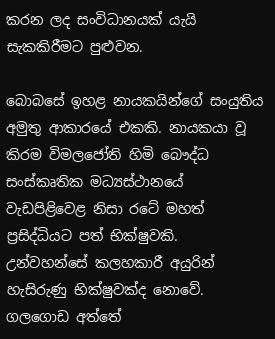කරන ලද සංවිධානයක් යැයි සැකකිරීමට පුළුවන.

බොබසේ ඉහළ නායකයින්ගේ සංයුතිය අමුතු ආකාරයේ එකකි. නායකයා වූ කිරම විමලජෝති හිමි බෞද්ධ සංස්කෘතික මධ්‍යස්ථානයේ වැඩපිළිවෙළ නිසා රටේ මහත් ප්‍රසිද්ධියට පත් භික්ෂුවකි. උන්වහන්සේ කලහකාරී අයුරින් හැසිරුණු භික්ෂුවක්ද නොවේ. ගලගොඩ අත්තේ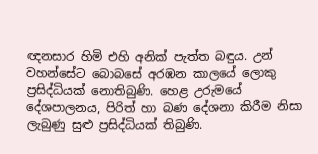ඥනසාර හිමි එහි අනික් පැත්ත බඳුය. උන් වහන්සේට බොබසේ අරඹන කාලයේ ලොකු ප්‍රසිද්ධියක් නොතිබුණි. හෙළ උරුමයේ දේශපාලනය, පිරිත් හා බණ දේශනා කිරීම නිසා ලැබුණු සුළු ප්‍රසිද්ධියක් තිබුණි.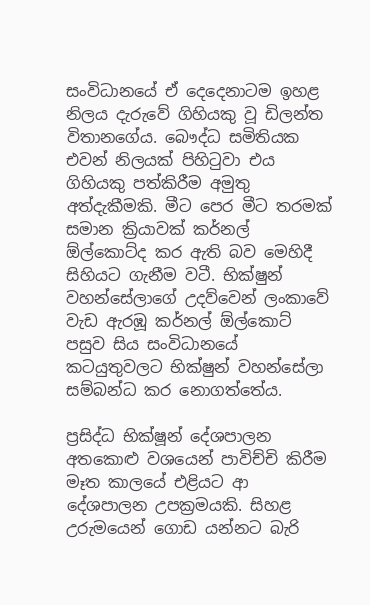සංවිධානයේ ඒ දෙදෙනාටම ඉහළ නිලය දැරුවේ ගිහියකු වූ ඩිලන්ත විතානගේය. බෞද්ධ සමිතියක එවන් නිලයක් පිහිටුවා එය ගිහියකු පත්කිරීම අමුතු අත්දැකීමකි. මීට පෙර මීට තරමක් සමාන ක්‍රියාවක් කර්නල් ඕල්කොට්ද කර ඇති බව මෙහිදී සිහියට ගැනීම වටී. භික්ෂුන් වහන්සේලාගේ උදව්වෙන් ලංකාවේ වැඩ ඇරඹූ කර්නල් ඕල්කොට් පසුව සිය සංවිධානයේ කටයුතුවලට භික්ෂුන් වහන්සේලා සම්බන්ධ කර නොගත්තේය.

ප්‍රසිද්ධ භික්ෂූන් දේශපාලන අතකොළු වශයෙන් පාවිච්චි කිරීම මෑත කාලයේ එළියට ආ දේශපාලන උපක්‍රමයකි. සිහළ උරුමයෙන් ගොඩ යන්නට බැරි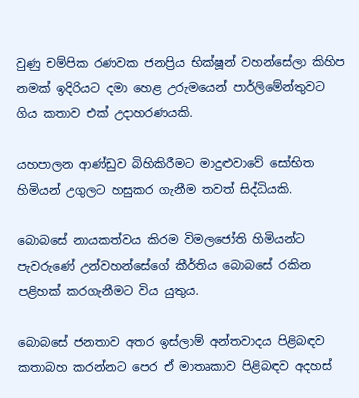වුණු චම්පික රණවක ජනප්‍රිය භික්ෂූන් වහන්සේලා කිහිප නමක් ඉදිරියට දමා හෙළ උරුමයෙන් පාර්ලිමේන්තුවට ගිය කතාව එක් උදාහරණයකි.

යහපාලන ආණ්ඩුව බිහිකිරීමට මාදුළුවාවේ සෝභිත හිමියන් උගුලට හසුකර ගැනීම තවත් සිද්ධියකි.

බොබසේ නායකත්වය කිරම විමලජෝති හිමියන්ට පැවරුණේ උන්වහන්සේගේ කීර්තිය බොබසේ රකින පළිහක් කරගැනීමට විය යුතුය.

බොබසේ ජනතාව අතර ඉස්ලාම් අන්තවාදය පිළිබඳව කතාබහ කරන්නට පෙර ඒ මාතෘකාව පිළිබඳව අදහස්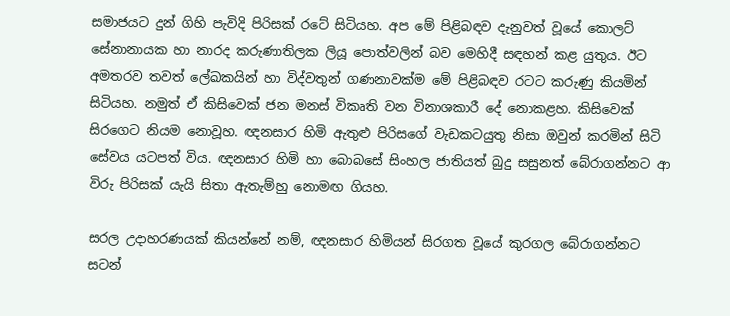සමාජයට දුන් ගිහි පැවිදි පිරිසක් රටේ සිටියහ. අප මේ පිළිබඳව දැනුවත් වූයේ කොලට් සේනානායක හා නාරද කරුණාතිලක ලියූ පොත්වලින් බව මෙහිදී සඳහන් කළ යුතුය. ඊට අමතරව තවත් ලේඛකයින් හා විද්වතුන් ගණනාවක්ම මේ පිළිබඳව රටට කරුණු කියමින් සිටියහ. නමුත් ඒ කිසිවෙක් ජන මනස් විකෘති වන විනාශකාරී දේ නොකළහ. කිසිවෙක් සිරගෙට නියම නොවූහ. ඥනසාර හිමි ඇතුළු පිරිසගේ වැඩකටයුතු නිසා ඔවුන් කරමින් සිටි සේවය යටපත් විය. ඥනසාර හිමි හා බොබසේ සිංහල ජාතියත් බුදු සසුනත් බේරාගන්නට ආ විරු පිරිසක් යැයි සිතා ඇතැම්හු නොමඟ ගියහ.

සරල උදාහරණයක් කියන්නේ නම්, ඥනසාර හිමියන් සිරගත වූයේ කුරගල බේරාගන්නට සටන්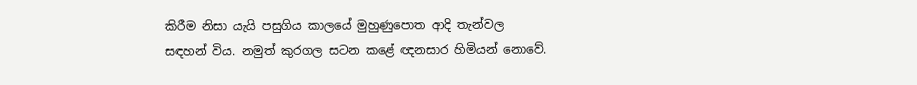කිරීම නිසා යැයි පසුගිය කාලයේ මුහුණුපොත ආදි තැන්වල සඳහන් විය. නමුත් කුරගල සටන කළේ ඥනසාර හිමියන් නොවේ.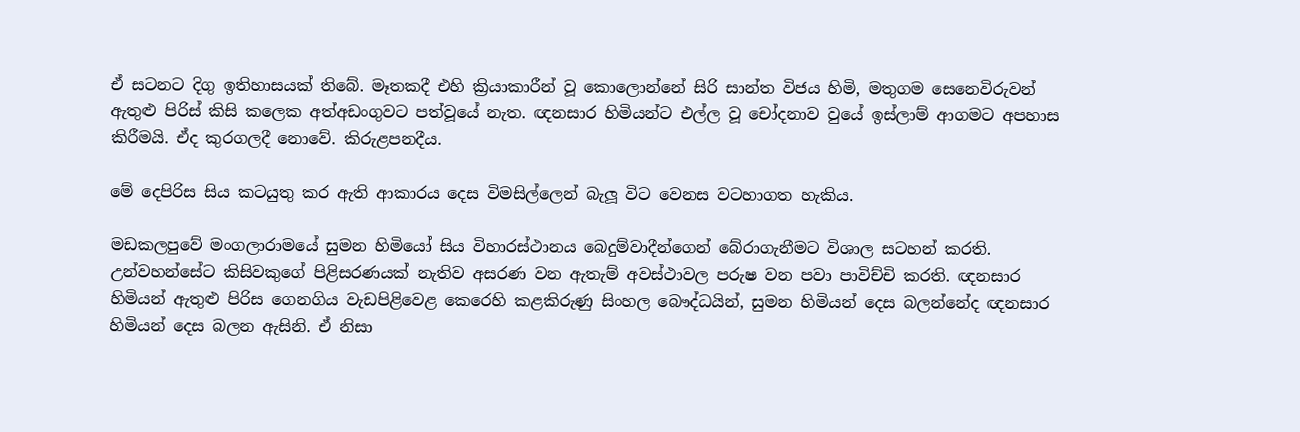ඒ සටනට දිගු ඉතිහාසයක් තිබේ. මෑතකදී එහි ක්‍රියාකාරීන් වූ කොලොන්නේ සිරි සාන්ත විජය හිමි, මතුගම සෙනෙවිරුවන් ඇතුළු පිරිස් කිසි කලෙක අත්අඩංගුවට පත්වූයේ නැත. ඥනසාර හිමියන්ට එල්ල වූ චෝදනාව වුයේ ඉස්ලාම් ආගමට අපහාස කිරීමයි. ඒද කුරගලදී නොවේ. කිරුළපනදීය.

මේ දෙපිරිස සිය කටයුතු කර ඇති ආකාරය දෙස විමසිල්ලෙන් බැලූ විට වෙනස වටහාගත හැකිය.

මඩකලපුවේ මංගලාරාමයේ සුමන හිමියෝ සිය විහාරස්ථානය බෙදුම්වාදීන්ගෙන් බේරාගැනීමට විශාල සටහන් කරති. උන්වහන්සේට කිසිවකුගේ පිළිසරණයක් නැතිව අසරණ වන ඇතැම් අවස්ථාවල පරුෂ වන පවා පාවිච්චි කරති. ඥනසාර හිමියන් ඇතුළු පිරිස ගෙනගිය වැඩපිළිවෙළ කෙරෙහි කළකිරුණු සිංහල බෞද්ධයින්, සුමන හිමියන් දෙස බලන්නේද ඥනසාර හිමියන් දෙස බලන ඇසිනි. ඒ නිසා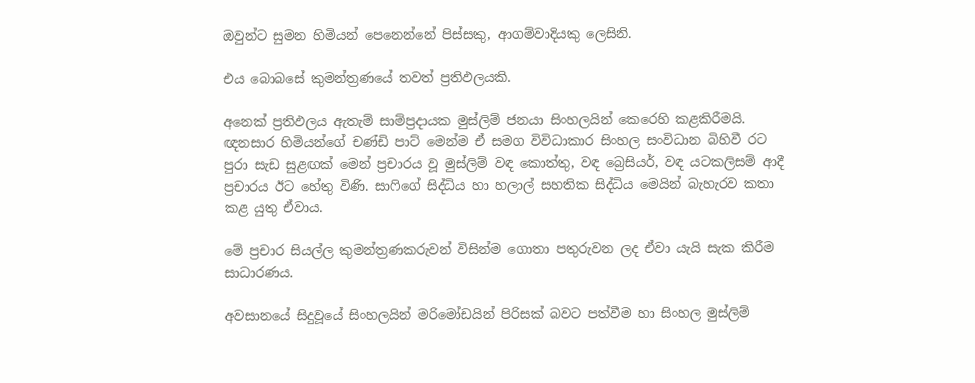ඔවුන්ට සුමන හිමියන් පෙනෙන්නේ පිස්සකු, ආගම්වාදියකු ලෙසිනි.

එය බොබසේ කුමන්ත්‍රණයේ තවත් ප්‍රතිඵලයකි.

අනෙක් ප්‍රතිඵලය ඇතැම් සාම්ප්‍රදායක මුස්ලිම් ජනයා සිංහලයින් කෙරෙහි කළකිරීමයි. ඥනසාර හිමියන්ගේ චණ්ඩි පාට් මෙන්ම ඒ සමග විවිධාකාර සිංහල සංවිධාන බිහිවී රට පුරා සැඩ සුළඟක් මෙන් ප්‍රචාරය වූ මුස්ලිම් වඳ කොත්තු, වඳ බ්‍රෙසියර්, වඳ යටකලිසම් ආදී ප්‍රචාරය ඊට හේතු විණි. සාෆිගේ සිද්ධිය හා හලාල් සහතික සිද්ධිය මෙයින් බැහැරව කතා කළ යුතු ඒවාය.

මේ ප්‍රචාර සියල්ල කුමන්ත්‍රණකරුවන් විසින්ම ගොතා පතුරුවන ලද ඒවා යැයි සැක කිරීම සාධාරණය.

අවසානයේ සිදුවූයේ සිංහලයින් මරිමෝඩයින් පිරිසක් බවට පත්වීම හා සිංහල මුස්ලිම්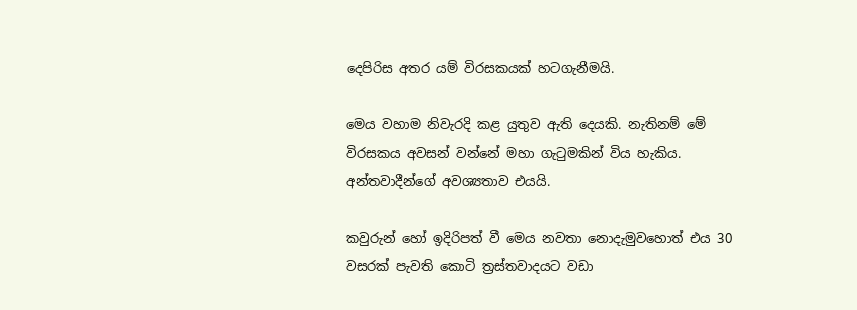දෙපිරිස අතර යම් විරසකයක් හටගැනීමයි.

මෙය වහාම නිවැරදි කළ යුතුව ඇති දෙයකි. නැතිනම් මේ විරසකය අවසන් වන්නේ මහා ගැටුමකින් විය හැකිය. අන්තවාදීන්ගේ අවශ්‍යතාව එයයි.

කවුරුන් හෝ ඉදිරිපත් වී මෙය නවතා නොදැමුවහොත් එය 30 වසරක් පැවති කොටි ත්‍රස්තවාදයට වඩා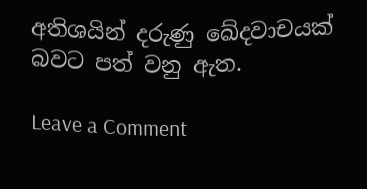අතිශයින් දරුණු ඛේදවාචයක් බවට පත් වනු ඇත.

Leave a Comment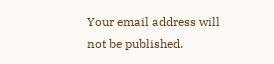Your email address will not be published.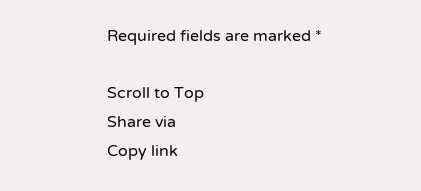Required fields are marked *

Scroll to Top
Share via
Copy link